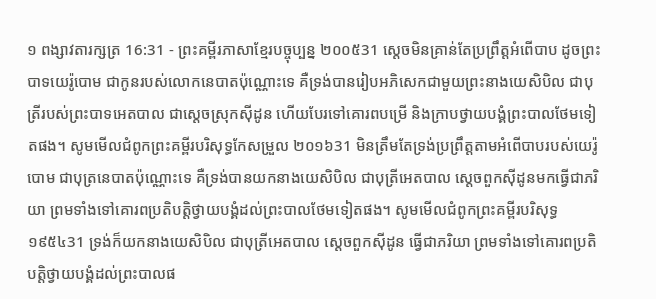១ ពង្សាវតារក្សត្រ 16:31 - ព្រះគម្ពីរភាសាខ្មែរបច្ចុប្បន្ន ២០០៥31 ស្ដេចមិនគ្រាន់តែប្រព្រឹត្តអំពើបាប ដូចព្រះបាទយេរ៉ូបោម ជាកូនរបស់លោកនេបាតប៉ុណ្ណោះទេ គឺទ្រង់បានរៀបអភិសេកជាមួយព្រះនាងយេសិបិល ជាបុត្រីរបស់ព្រះបាទអេតបាល ជាស្ដេចស្រុកស៊ីដូន ហើយបែរទៅគោរពបម្រើ និងក្រាបថ្វាយបង្គំព្រះបាលថែមទៀតផង។ សូមមើលជំពូកព្រះគម្ពីរបរិសុទ្ធកែសម្រួល ២០១៦31 មិនត្រឹមតែទ្រង់ប្រព្រឹត្តតាមអំពើបាបរបស់យេរ៉ូបោម ជាបុត្រនេបាតប៉ុណ្ណោះទេ គឺទ្រង់បានយកនាងយេសិបិល ជាបុត្រីអេតបាល ស្តេចពួកស៊ីដូនមកធ្វើជាភរិយា ព្រមទាំងទៅគោរពប្រតិបត្តិថ្វាយបង្គំដល់ព្រះបាលថែមទៀតផង។ សូមមើលជំពូកព្រះគម្ពីរបរិសុទ្ធ ១៩៥៤31 ទ្រង់ក៏យកនាងយេសិបិល ជាបុត្រីអេតបាល ស្តេចពួកស៊ីដូន ធ្វើជាភរិយា ព្រមទាំងទៅគោរពប្រតិបត្តិថ្វាយបង្គំដល់ព្រះបាលផ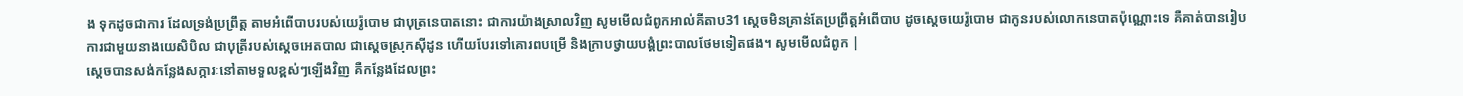ង ទុកដូចជាការ ដែលទ្រង់ប្រព្រឹត្ត តាមអំពើបាបរបស់យេរ៉ូបោម ជាបុត្រនេបាតនោះ ជាការយ៉ាងស្រាលវិញ សូមមើលជំពូកអាល់គីតាប31 ស្តេចមិនគ្រាន់តែប្រព្រឹត្តអំពើបាប ដូចស្តេចយេរ៉ូបោម ជាកូនរបស់លោកនេបាតប៉ុណ្ណោះទេ គឺគាត់បានរៀបការជាមួយនាងយេសិបិល ជាបុត្រីរបស់ស្តេចអេតបាល ជាស្តេចស្រុកស៊ីដូន ហើយបែរទៅគោរពបម្រើ និងក្រាបថ្វាយបង្គំព្រះបាលថែមទៀតផង។ សូមមើលជំពូក |
ស្ដេចបានសង់កន្លែងសក្ការៈនៅតាមទួលខ្ពស់ៗឡើងវិញ គឺកន្លែងដែលព្រះ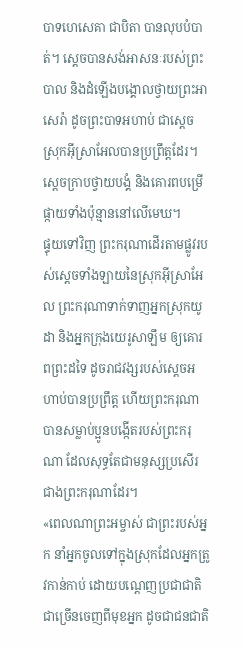បាទហេសេគា ជាបិតា បានលុបបំបាត់។ ស្ដេចបានសង់អាសនៈរបស់ព្រះបាល និងដំឡើងបង្គោលថ្វាយព្រះអាសេរ៉ា ដូចព្រះបាទអហាប់ ជាស្ដេចស្រុកអ៊ីស្រាអែលបានប្រព្រឹត្តដែរ។ ស្ដេចក្រាបថ្វាយបង្គំ និងគោរពបម្រើផ្កាយទាំងប៉ុន្មាននៅលើមេឃ។
ផ្ទុយទៅវិញ ព្រះករុណាដើរតាមផ្លូវរបស់ស្ដេចទាំងឡាយនៃស្រុកអ៊ីស្រាអែល ព្រះករុណាទាក់ទាញអ្នកស្រុកយូដា និងអ្នកក្រុងយេរូសាឡឹម ឲ្យគោរពព្រះដទៃ ដូចរាជវង្សរបស់ស្ដេចអហាប់បានប្រព្រឹត្ត ហើយព្រះករុណាបានសម្លាប់ប្អូនបង្កើតរបស់ព្រះករុណា ដែលសុទ្ធតែជាមនុស្សប្រសើរជាងព្រះករុណាដែរ។
«ពេលណាព្រះអម្ចាស់ ជាព្រះរបស់អ្នក នាំអ្នកចូលទៅក្នុងស្រុកដែលអ្នកត្រូវកាន់កាប់ ដោយបណ្ដេញប្រជាជាតិជាច្រើនចេញពីមុខអ្នក ដូចជាជនជាតិ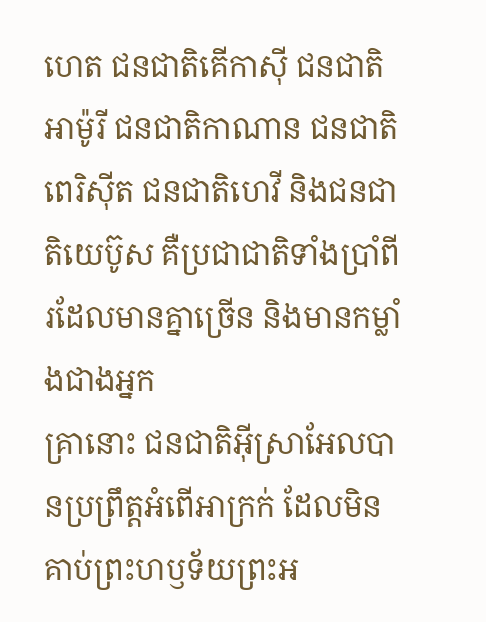ហេត ជនជាតិគើកាស៊ី ជនជាតិអាម៉ូរី ជនជាតិកាណាន ជនជាតិពេរិស៊ីត ជនជាតិហេវី និងជនជាតិយេប៊ូស គឺប្រជាជាតិទាំងប្រាំពីរដែលមានគ្នាច្រើន និងមានកម្លាំងជាងអ្នក
គ្រានោះ ជនជាតិអ៊ីស្រាអែលបានប្រព្រឹត្តអំពើអាក្រក់ ដែលមិនគាប់ព្រះហឫទ័យព្រះអ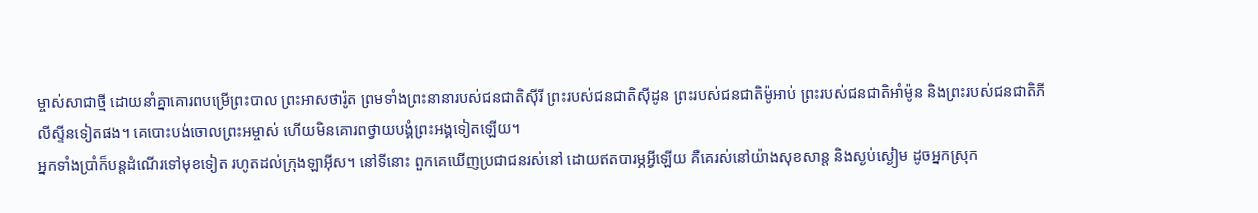ម្ចាស់សាជាថ្មី ដោយនាំគ្នាគោរពបម្រើព្រះបាល ព្រះអាសថារ៉ូត ព្រមទាំងព្រះនានារបស់ជនជាតិស៊ីរី ព្រះរបស់ជនជាតិស៊ីដូន ព្រះរបស់ជនជាតិម៉ូអាប់ ព្រះរបស់ជនជាតិអាំម៉ូន និងព្រះរបស់ជនជាតិភីលីស្ទីនទៀតផង។ គេបោះបង់ចោលព្រះអម្ចាស់ ហើយមិនគោរពថ្វាយបង្គំព្រះអង្គទៀតឡើយ។
អ្នកទាំងប្រាំក៏បន្តដំណើរទៅមុខទៀត រហូតដល់ក្រុងឡាអ៊ីស។ នៅទីនោះ ពួកគេឃើញប្រជាជនរស់នៅ ដោយឥតបារម្ភអ្វីឡើយ គឺគេរស់នៅយ៉ាងសុខសាន្ត និងស្ងប់ស្ងៀម ដូចអ្នកស្រុក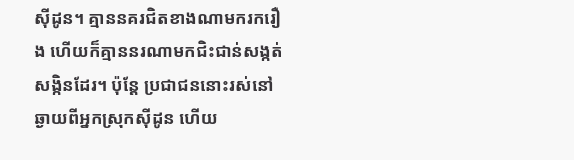ស៊ីដូន។ គ្មាននគរជិតខាងណាមករករឿង ហើយក៏គ្មាននរណាមកជិះជាន់សង្កត់សង្កិនដែរ។ ប៉ុន្តែ ប្រជាជននោះរស់នៅឆ្ងាយពីអ្នកស្រុកស៊ីដូន ហើយ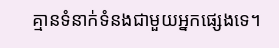គ្មានទំនាក់ទំនងជាមួយអ្នកផ្សេងទេ។